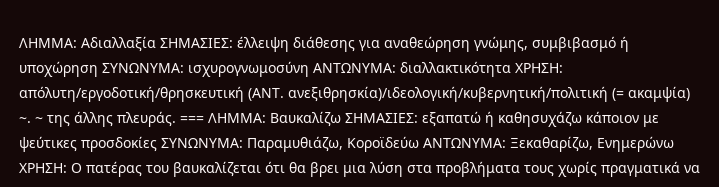ΛΗΜΜΑ: Αδιαλλαξία ΣΗΜΑΣΙΕΣ: έλλειψη διάθεσης για αναθεώρηση γνώμης, συμβιβασμό ή υποχώρηση ΣΥΝΩΝΥΜΑ: ισχυρογνωμοσύνη ΑΝΤΩΝΥΜΑ: διαλλακτικότητα ΧΡΗΣΗ: απόλυτη/εργοδοτική/θρησκευτική (ΑΝΤ. ανεξιθρησκία)/ιδεολογική/κυβερνητική/πολιτική (= ακαμψία) ~. ~ της άλλης πλευράς. === ΛΗΜΜΑ: Βαυκαλίζω ΣΗΜΑΣΙΕΣ: εξαπατώ ή καθησυχάζω κάποιον με ψεύτικες προσδοκίες ΣΥΝΩΝΥΜΑ: Παραμυθιάζω, Κοροϊδεύω ΑΝΤΩΝΥΜΑ: Ξεκαθαρίζω, Ενημερώνω ΧΡΗΣΗ: Ο πατέρας του βαυκαλίζεται ότι θα βρει μια λύση στα προβλήματα τους χωρίς πραγματικά να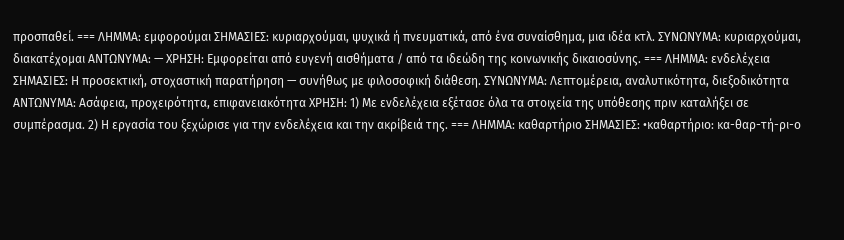προσπαθεί. === ΛΗΜΜΑ: εμφορούμαι ΣΗΜΑΣΙΕΣ: κυριαρχούμαι, ψυχικά ή πνευματικά, από ένα συναίσθημα, μια ιδέα κτλ. ΣΥΝΩΝΥΜΑ: κυριαρχούμαι, διακατέχομαι ΑΝΤΩΝΥΜΑ: — ΧΡΗΣΗ: Εμφορείται από ευγενή αισθήματα / από τα ιδεώδη της κοινωνικής δικαιοσύνης. === ΛΗΜΜΑ: ενδελέχεια ΣΗΜΑΣΙΕΣ: Η προσεκτική, στοχαστική παρατήρηση — συνήθως με φιλοσοφική διάθεση. ΣΥΝΩΝΥΜΑ: Λεπτομέρεια, αναλυτικότητα, διεξοδικότητα ΑΝΤΩΝΥΜΑ: Ασάφεια, προχειρότητα, επιφανειακότητα ΧΡΗΣΗ: 1) Με ενδελέχεια εξέτασε όλα τα στοιχεία της υπόθεσης πριν καταλήξει σε συμπέρασμα. 2) Η εργασία του ξεχώρισε για την ενδελέχεια και την ακρίβειά της. === ΛΗΜΜΑ: καθαρτήριο ΣΗΜΑΣΙΕΣ: •καθαρτήριο: κα-θαρ-τή-ρι-ο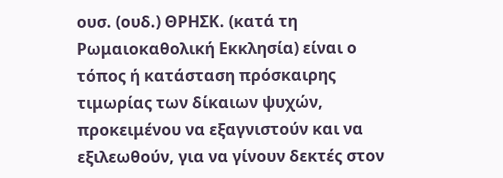ουσ. (ουδ.) ΘΡΗΣΚ. (κατά τη Ρωμαιοκαθολική Εκκλησία) είναι ο τόπος ή κατάσταση πρόσκαιρης τιμωρίας των δίκαιων ψυχών, προκειμένου να εξαγνιστούν και να εξιλεωθούν, για να γίνουν δεκτές στον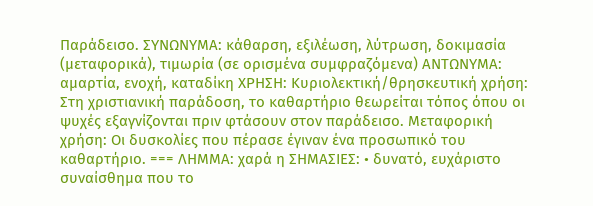Παράδεισο. ΣΥΝΩΝΥΜΑ: κάθαρση, εξιλέωση, λύτρωση, δοκιμασία (μεταφορικά), τιμωρία (σε ορισμένα συμφραζόμενα) ΑΝΤΩΝΥΜΑ: αμαρτία, ενοχή, καταδίκη ΧΡΗΣΗ: Κυριολεκτική/θρησκευτική χρήση: Στη χριστιανική παράδοση, το καθαρτήριο θεωρείται τόπος όπου οι ψυχές εξαγνίζονται πριν φτάσουν στον παράδεισο. Μεταφορική χρήση: Οι δυσκολίες που πέρασε έγιναν ένα προσωπικό του καθαρτήριο. === ΛΗΜΜΑ: χαρά η ΣΗΜΑΣΙΕΣ: • δυνατό, ευχάριστο συναίσθημα που το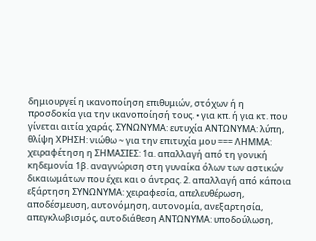δημιουργεί η ικανοποίηση επιθυμιών, στόχων ή η προσδοκία για την ικανοποίησή τους. • για κπ. ή για κτ. που γίνεται αιτία χαράς. ΣΥΝΩΝΥΜΑ: ευτυχία ΑΝΤΩΝΥΜΑ: λύπη, θλίψη ΧΡΗΣΗ: νιώθω ~ για την επιτυχία μου === ΛΗΜΜΑ: χειραφέτηση η ΣΗΜΑΣΙΕΣ: 1α. απαλλαγή από τη γονική κηδεμονία 1β. αναγνώριση στη γυναίκα όλων των αστικών δικαιωμάτων που έχει και ο άντρας. 2. απαλλαγή από κάποια εξάρτηση ΣΥΝΩΝΥΜΑ: χειραφεσία, απελευθέρωση, αποδέσμευση, αυτονόμηση, αυτονομία, ανεξαρτησία, απεγκλωβισμός, αυτοδιάθεση ΑΝΤΩΝΥΜΑ: υποδούλωση,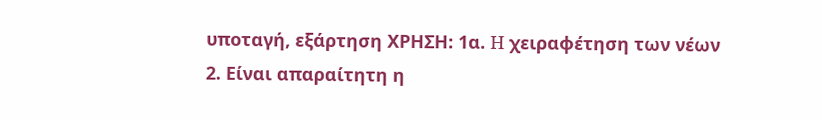υποταγή, εξάρτηση ΧΡΗΣΗ: 1α. H χειραφέτηση των νέων 2. Είναι απαραίτητη η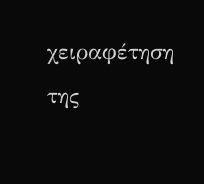χειραφέτηση της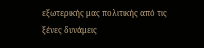εξωτερικής μας πολιτικής από τις ξένες δυνάμεις